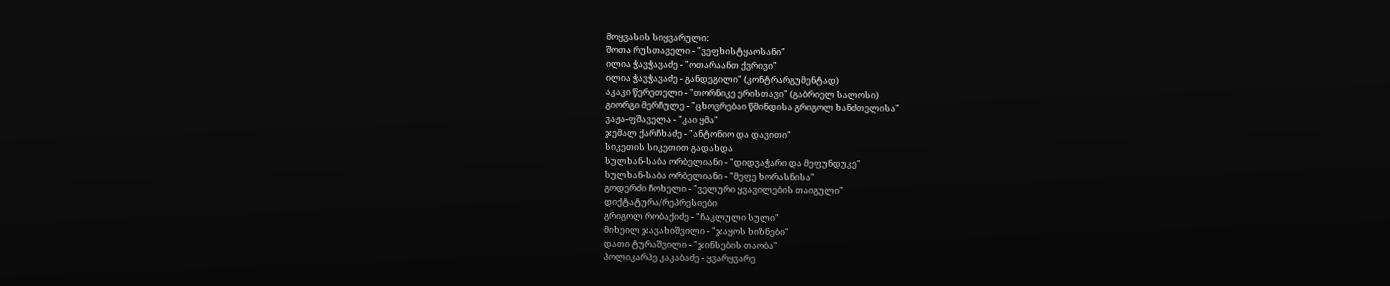მოყვასის სიყვარული:
შოთა რუსთაველი - "ვეფხისტყაოსანი"
ილია ჭავჭავაძე - "ოთარაანთ ქვრივი"
ილია ჭავჭავაძე - განდეგილი" (კონტრარგუმენტად)
აკაკი წერეთელი - "თორნიკე ერისთავი" (გაბრიელ სალოსი)
გიორგი მერჩულე - "ცხოვრებაი წმინდისა გრიგოლ ხანძთელისა"
ვაჟა-ფშაველა - "კაი ყმა"
ჯემალ ქარჩხაძე - "ანტონიო და დავითი"
სიკეთის სიკეთით გადახდა
სულხან-საბა ორბელიანი - "დიდვაჭარი და მეფუნდუკე"
სულხან-საბა ორბელიანი - "მეფე ხორასნისა"
გოდერძი ჩოხელი - "ველური ყვავილების თაიგული"
დიქტატურა/რეპრესიები
გრიგოლ რობაქიძე - "ჩაკლული სული"
მიხეილ ჯავახიშვილი - "ჯაყოს ხიზნები"
დათი ტურაშვილი - "ჯინსების თაობა"
პოლიკარპე კაკაბაძე - ყვარყვარე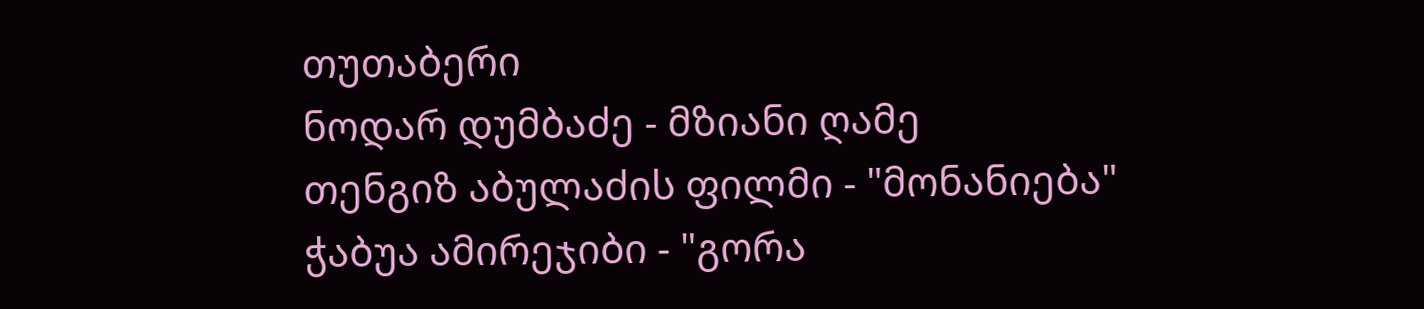თუთაბერი
ნოდარ დუმბაძე - მზიანი ღამე
თენგიზ აბულაძის ფილმი - "მონანიება"
ჭაბუა ამირეჯიბი - "გორა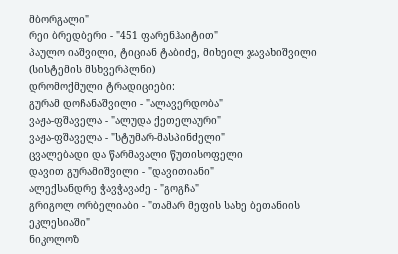მბორგალი"
რეი ბრედბერი - "451 ფარენჰაიტით"
პაულო იაშვილი, ტიციან ტაბიძე, მიხეილ ჯავახიშვილი (სისტემის მსხვერპლნი)
დრომოქმული ტრადიციები:
გურამ დოჩანაშვილი - "ალავერდობა"
ვაჟა-ფშაველა - "ალუდა ქეთელაური"
ვაჟა-ფშაველა - "სტუმარ-მასპინძელი"
ცვალებადი და წარმავალი წუთისოფელი
დავით გურამიშვილი - "დავითიანი"
ალექსანდრე ჭავჭავაძე - "გოგჩა"
გრიგოლ ორბელიაბი - "თამარ მეფის სახე ბეთანიის ეკლესიაში"
ნიკოლოზ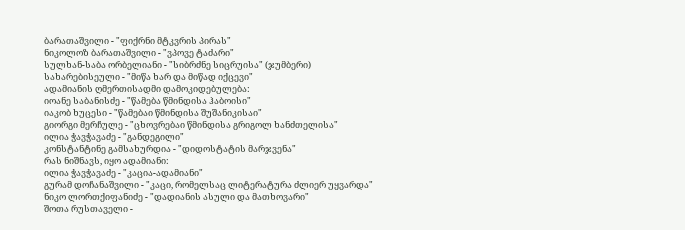ბარათაშვილი - "ფიქრნი მტკვრის პირას"
ნიკოლოზ ბარათაშვილი - "ვპოვე ტაძარი"
სულხან-საბა ორბელიანი - "სიბრძნე სიცრუისა" (ჯუმბერი)
სახარებისეული - "მიწა ხარ და მიწად იქცევი"
ადამიანის ღმერთისადმი დამოკიდებულება:
იოანე საბანისძე - "წამება წმინდისა ჰაბოისი"
იაკობ ხუცესი - "წამებაი წმინდისა შუშანიკისაი"
გიორგი მერჩულე - "ცხოვრებაი წმინდისა გრიგოლ ხანძთელისა"
ილია ჭავჭავაძე - "განდეგილი"
კონსტანტინე გამსახურდია - "დიდოსტატის მარჯვენა"
რას ნიშნავს, იყო ადამიანი:
ილია ჭავჭავაძე - "კაცია-ადამიანი"
გურამ დოჩანაშვილი - "კაცი, რომელსაც ლიტერატურა ძლიერ უყვარდა"
ნიკო ლორთქიფანიძე - "დადიანის ასული და მათხოვარი"
შოთა რუსთაველი -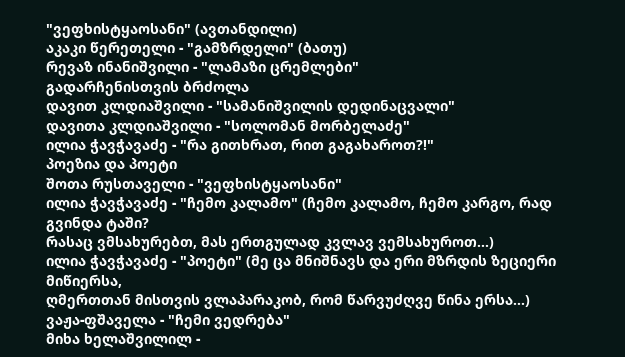"ვეფხისტყაოსანი" (ავთანდილი)
აკაკი წერეთელი - "გამზრდელი" (ბათუ)
რევაზ ინანიშვილი - "ლამაზი ცრემლები"
გადარჩენისთვის ბრძოლა
დავით კლდიაშვილი - "სამანიშვილის დედინაცვალი"
დავითა კლდიაშვილი - "სოლომან მორბელაძე"
ილია ჭავჭავაძე - "რა გითხრათ, რით გაგახაროთ?!"
პოეზია და პოეტი
შოთა რუსთაველი - "ვეფხისტყაოსანი"
ილია ჭავჭავაძე - "ჩემო კალამო" (ჩემო კალამო, ჩემო კარგო, რად გვინდა ტაში?
რასაც ვმსახურებთ, მას ერთგულად კვლავ ვემსახუროთ...)
ილია ჭავჭავაძე - "პოეტი" (მე ცა მნიშნავს და ერი მზრდის ზეციერი მიწიერსა,
ღმერთთან მისთვის ვლაპარაკობ, რომ წარვუძღვე წინა ერსა...)
ვაჟა-ფშაველა - "ჩემი ვედრება"
მიხა ხელაშვილილ -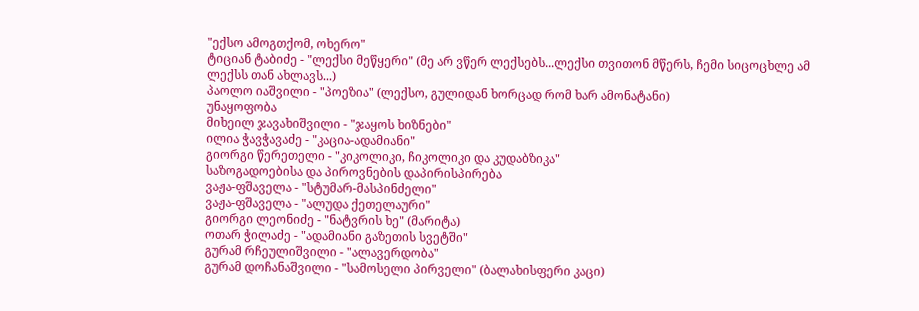"ექსო ამოგთქომ, ოხერო"
ტიციან ტაბიძე - "ლექსი მეწყერი" (მე არ ვწერ ლექსებს...ლექსი თვითონ მწერს, ჩემი სიცოცხლე ამ ლექსს თან ახლავს...)
პაოლო იაშვილი - "პოეზია" (ლექსო, გულიდან ხორცად რომ ხარ ამონატანი)
უნაყოფობა
მიხეილ ჯავახიშვილი - "ჯაყოს ხიზნები"
ილია ჭავჭავაძე - "კაცია-ადამიანი"
გიორგი წერეთელი - "კიკოლიკი, ჩიკოლიკი და კუდაბზიკა"
საზოგადოებისა და პიროვნების დაპირისპირება
ვაჟა-ფშაველა - "სტუმარ-მასპინძელი"
ვაჟა-ფშაველა - "ალუდა ქეთელაური"
გიორგი ლეონიძე - "ნატვრის ხე" (მარიტა)
ოთარ ჭილაძე - "ადამიანი გაზეთის სვეტში"
გურამ რჩეულიშვილი - "ალავერდობა"
გურამ დოჩანაშვილი - "სამოსელი პირველი" (ბალახისფერი კაცი)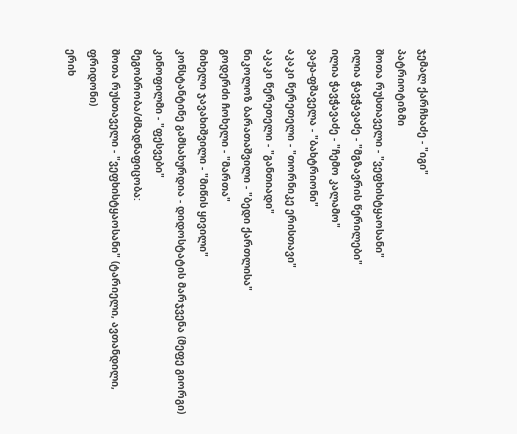ჯემალ ქარჩხაძე - "იგი"
პატრიოტიზმი
შოთა რუსთაველი - "ვეფხისტყაოსანი"
ილია ჭავჭავაძე - "მგზავრის წერილები"
ილია ჭავჭავაძე - "ჩემო კალამო"
ვაჟა-ფშაველა - "ბახტრიონი"
აკაკი წერეთელი - "თორნიკე ერისთავი"
აკაკი წერეთელი - "განთიადი"
ნიკოლოზ ბარათაშვილი - "ბედი ქართლისა"
გოდერძი ჩოხელი - "მართა"
მიხელი ჯავახიშვილი - "მიწის ყივილი"
კონსტანტინე გამსახურდია - დიდოსტატის მარჯვენა (მეფე გიორგი)
კინოფილმი - "ფესვები"
მეგობრობა/ძმადნაფიცობა:
შოთა რუსთაველი - "ვეფხისტყაოსანი" (ტარიელი, ავთანდილი, ფრიდონი)
ერიხ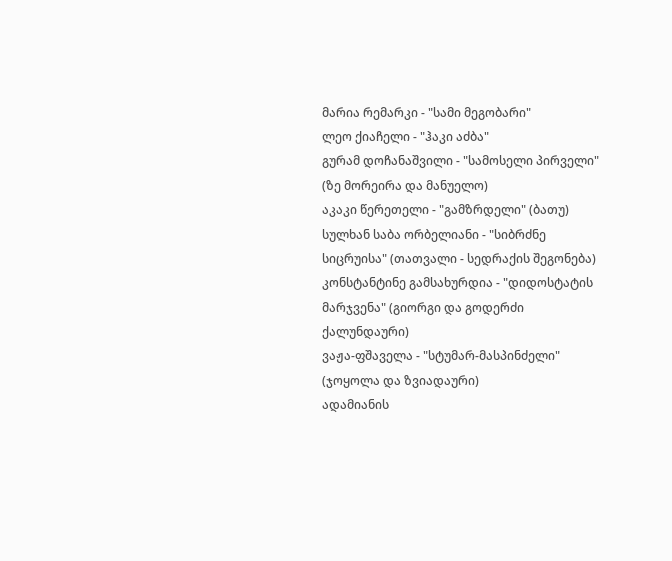მარია რემარკი - "სამი მეგობარი"
ლეო ქიაჩელი - "ჰაკი აძბა"
გურამ დოჩანაშვილი - "სამოსელი პირველი" (ზე მორეირა და მანუელო)
აკაკი წერეთელი - "გამზრდელი" (ბათუ)
სულხან საბა ორბელიანი - "სიბრძნე სიცრუისა" (თათვალი - სედრაქის შეგონება)
კონსტანტინე გამსახურდია - "დიდოსტატის მარჯვენა" (გიორგი და გოდერძი ქალუნდაური)
ვაჟა-ფშაველა - "სტუმარ-მასპინძელი" (ჯოყოლა და ზვიადაური)
ადამიანის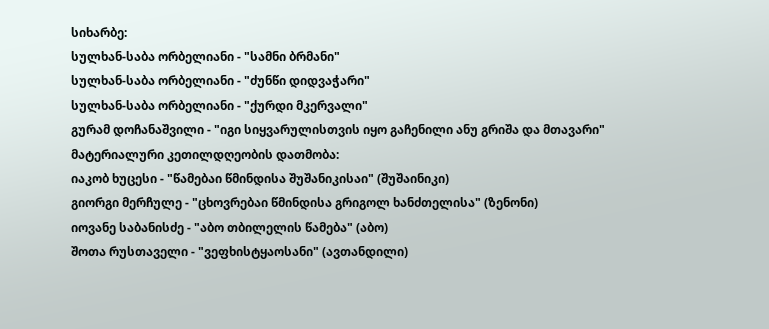სიხარბე:
სულხან-საბა ორბელიანი - "სამნი ბრმანი"
სულხან-საბა ორბელიანი - "ძუნწი დიდვაჭარი"
სულხან-საბა ორბელიანი - "ქურდი მკერვალი"
გურამ დოჩანაშვილი - "იგი სიყვარულისთვის იყო გაჩენილი ანუ გრიშა და მთავარი"
მატერიალური კეთილდღეობის დათმობა:
იაკობ ხუცესი - "წამებაი წმინდისა შუშანიკისაი" (შუშაინიკი)
გიორგი მერჩულე - "ცხოვრებაი წმინდისა გრიგოლ ხანძთელისა" (ზენონი)
იოვანე საბანისძე - "აბო თბილელის წამება" (აბო)
შოთა რუსთაველი - "ვეფხისტყაოსანი" (ავთანდილი)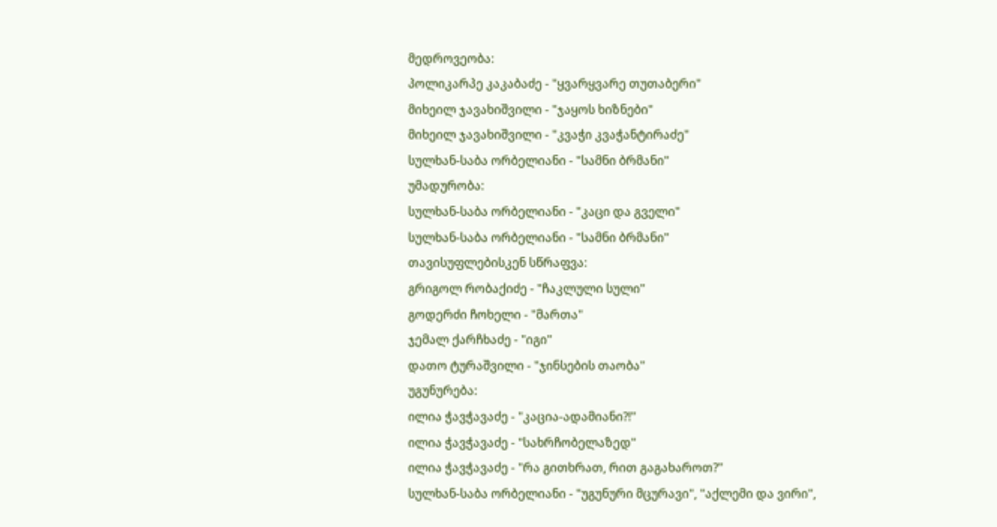მედროვეობა:
პოლიკარპე კაკაბაძე - "ყვარყვარე თუთაბერი"
მიხეილ ჯავახიშვილი - "ჯაყოს ხიზნები"
მიხეილ ჯავახიშვილი - "კვაჭი კვაჭანტირაძე"
სულხან-საბა ორბელიანი - "სამნი ბრმანი"
უმადურობა:
სულხან-საბა ორბელიანი - "კაცი და გველი"
სულხან-საბა ორბელიანი - "სამნი ბრმანი"
თავისუფლებისკენ სწრაფვა:
გრიგოლ რობაქიძე - "ჩაკლული სული"
გოდერძი ჩოხელი - "მართა"
ჯემალ ქარჩხაძე - "იგი"
დათო ტურაშვილი - "ჯინსების თაობა"
უგუნურება:
ილია ჭავჭავაძე - "კაცია-ადამიანი?!"
ილია ჭავჭავაძე - "სახრჩობელაზედ"
ილია ჭავჭავაძე - "რა გითხრათ, რით გაგახაროთ?"
სულხან-საბა ორბელიანი - "უგუნური მცურავი", "აქლემი და ვირი",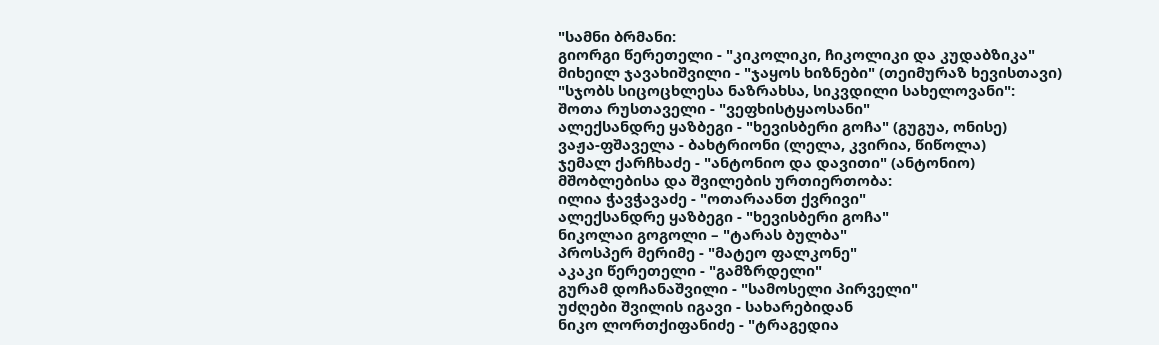"სამნი ბრმანი:
გიორგი წერეთელი - "კიკოლიკი, ჩიკოლიკი და კუდაბზიკა"
მიხეილ ჯავახიშვილი - "ჯაყოს ხიზნები" (თეიმურაზ ხევისთავი)
"სჯობს სიცოცხლესა ნაზრახსა, სიკვდილი სახელოვანი":
შოთა რუსთაველი - "ვეფხისტყაოსანი"
ალექსანდრე ყაზბეგი - "ხევისბერი გოჩა" (გუგუა, ონისე)
ვაჟა-ფშაველა - ბახტრიონი (ლელა, კვირია, წიწოლა)
ჯემალ ქარჩხაძე - "ანტონიო და დავითი" (ანტონიო)
მშობლებისა და შვილების ურთიერთობა:
ილია ჭავჭავაძე - "ოთარაანთ ქვრივი"
ალექსანდრე ყაზბეგი - "ხევისბერი გოჩა"
ნიკოლაი გოგოლი – "ტარას ბულბა"
პროსპერ მერიმე - "მატეო ფალკონე"
აკაკი წერეთელი - "გამზრდელი"
გურამ დოჩანაშვილი - "სამოსელი პირველი"
უძღები შვილის იგავი - სახარებიდან
ნიკო ლორთქიფანიძე - "ტრაგედია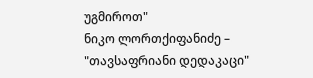უგმიროთ"
ნიკო ლორთქიფანიძე – "თავსაფრიანი დედაკაცი"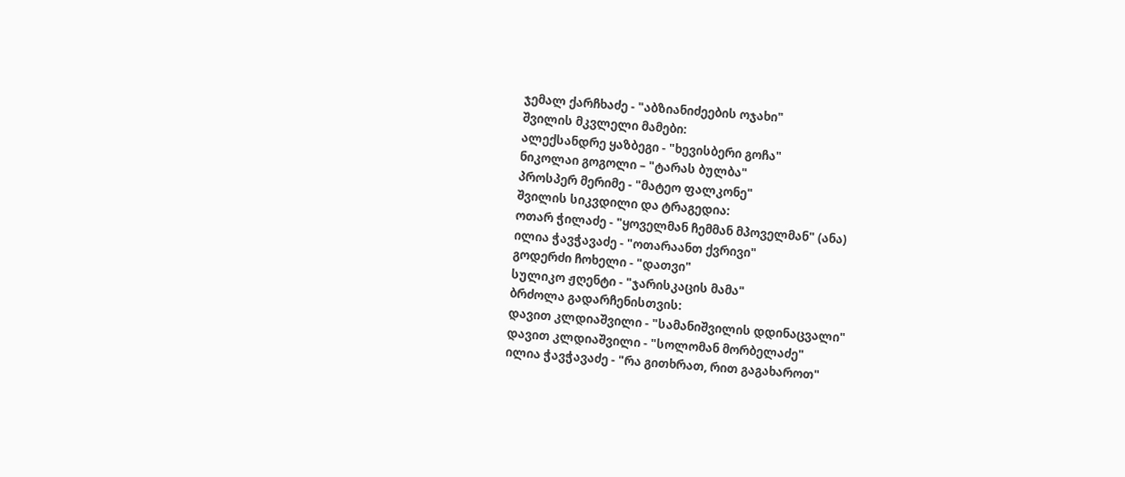ჯემალ ქარჩხაძე - "აბზიანიძეების ოჯახი"
შვილის მკვლელი მამები:
ალექსანდრე ყაზბეგი - "ხევისბერი გოჩა"
ნიკოლაი გოგოლი – "ტარას ბულბა"
პროსპერ მერიმე - "მატეო ფალკონე"
შვილის სიკვდილი და ტრაგედია:
ოთარ ჭილაძე - "ყოველმან ჩემმან მპოველმან" (ანა)
ილია ჭავჭავაძე - "ოთარაანთ ქვრივი"
გოდერძი ჩოხელი - "დათვი"
სულიკო ჟღენტი - "ჯარისკაცის მამა"
ბრძოლა გადარჩენისთვის:
დავით კლდიაშვილი - "სამანიშვილის დდინაცვალი"
დავით კლდიაშვილი - "სოლომან მორბელაძე"
ილია ჭავჭავაძე - "რა გითხრათ, რით გაგახაროთ"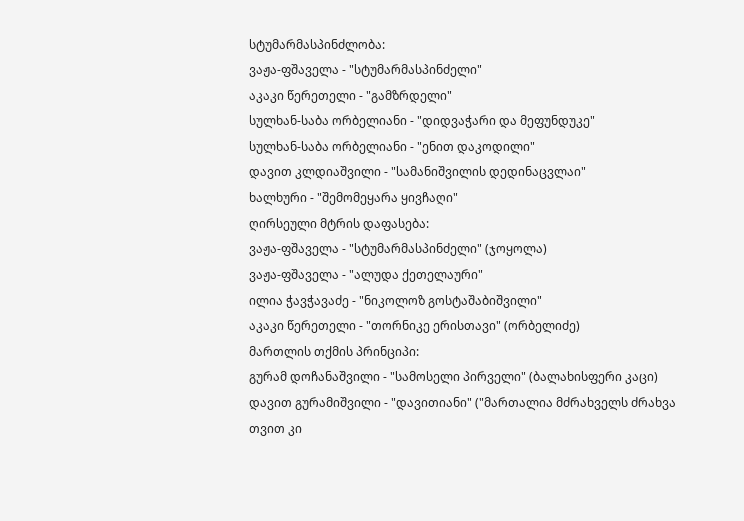სტუმარმასპინძლობა:
ვაჟა-ფშაველა - "სტუმარმასპინძელი"
აკაკი წერეთელი - "გამზრდელი"
სულხან-საბა ორბელიანი - "დიდვაჭარი და მეფუნდუკე"
სულხან-საბა ორბელიანი - "ენით დაკოდილი"
დავით კლდიაშვილი - "სამანიშვილის დედინაცვლაი"
ხალხური - "შემომეყარა ყივჩაღი"
ღირსეული მტრის დაფასება:
ვაჟა-ფშაველა - "სტუმარმასპინძელი" (ჯოყოლა)
ვაჟა-ფშაველა - "ალუდა ქეთელაური"
ილია ჭავჭავაძე - "ნიკოლოზ გოსტაშაბიშვილი"
აკაკი წერეთელი - "თორნიკე ერისთავი" (ორბელიძე)
მართლის თქმის პრინციპი:
გურამ დოჩანაშვილი - "სამოსელი პირველი" (ბალახისფერი კაცი)
დავით გურამიშვილი - "დავითიანი" ("მართალია მძრახველს ძრახვა თვით კი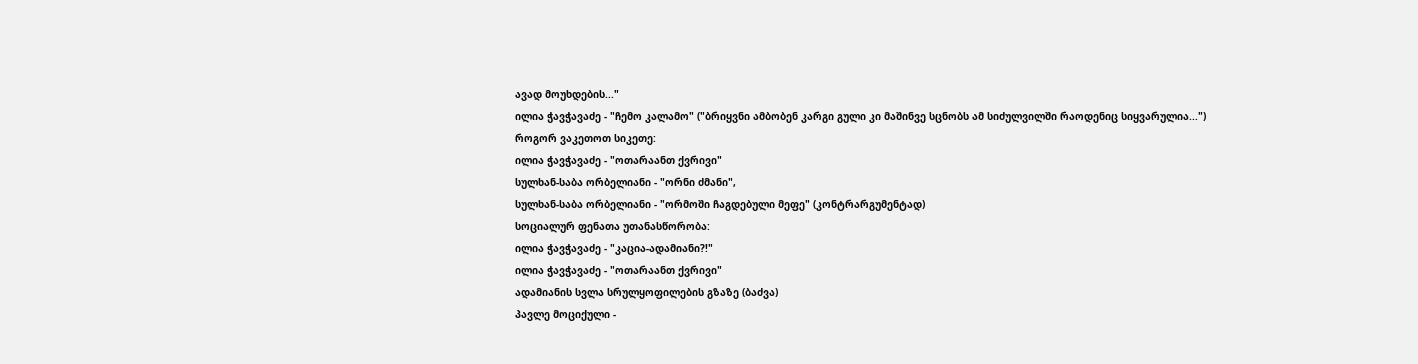ავად მოუხდების..."
ილია ჭავჭავაძე - "ჩემო კალამო" ("ბრიყვნი ამბობენ კარგი გული კი მაშინვე სცნობს ამ სიძულვილში რაოდენიც სიყვარულია...")
როგორ ვაკეთოთ სიკეთე:
ილია ჭავჭავაძე - "ოთარაანთ ქვრივი"
სულხან-საბა ორბელიანი - "ორნი ძმანი",
სულხან-საბა ორბელიანი - "ორმოში ჩაგდებული მეფე" (კონტრარგუმენტად)
სოციალურ ფენათა უთანასწორობა:
ილია ჭავჭავაძე - "კაცია-ადამიანი?!"
ილია ჭავჭავაძე - "ოთარაანთ ქვრივი"
ადამიანის სვლა სრულყოფილების გზაზე (ბაძვა)
პავლე მოციქული -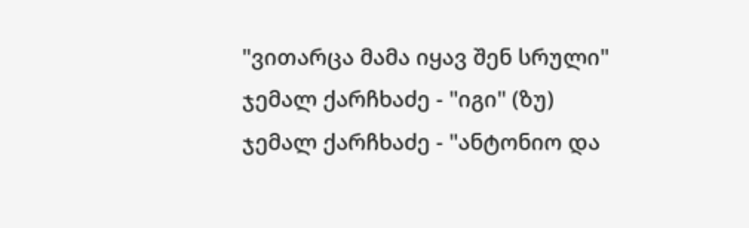"ვითარცა მამა იყავ შენ სრული"
ჯემალ ქარჩხაძე - "იგი" (ზუ)
ჯემალ ქარჩხაძე - "ანტონიო და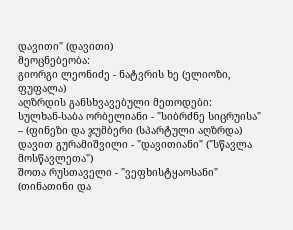დავითი" (დავითი)
მეოცნებეობა:
გიორგი ლეონიძე - ნატვრის ხე (ელიოზი, ფუფალა)
აღზრდის განსხვავებული მეთოდები:
სულხან-საბა ორბელიანი - "სიბრძნე სიცრუისა" – (ფინეზი და ჯუმბერი (სპარტული აღზრდა)
დავით გურამიშვილი - "დავითიანი" ("სწავლა მოსწავლეთა")
შოთა რუსთაველი - "ვეფხისტყაოსანი" (თინათინი და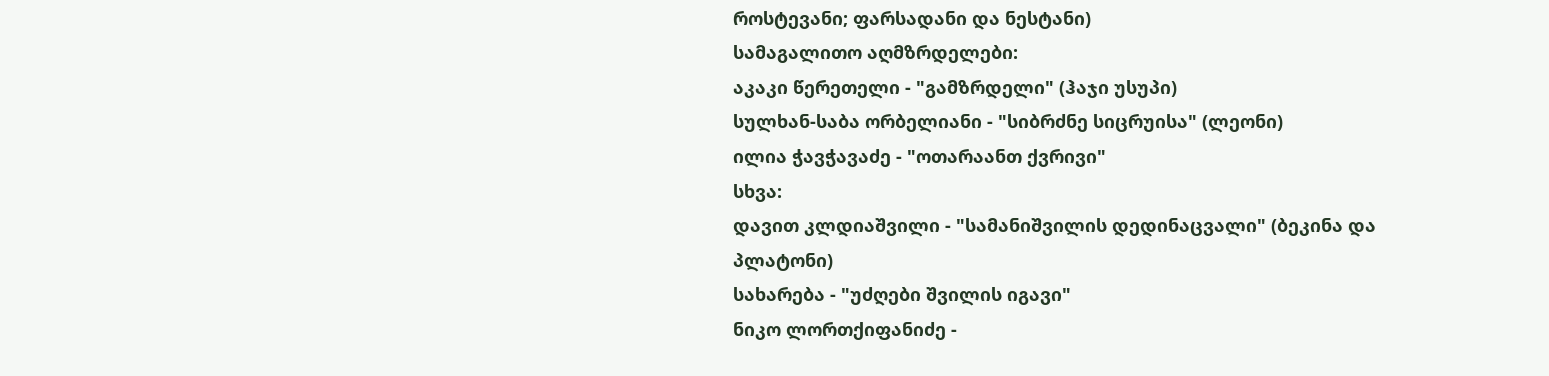როსტევანი; ფარსადანი და ნესტანი)
სამაგალითო აღმზრდელები:
აკაკი წერეთელი - "გამზრდელი" (ჰაჯი უსუპი)
სულხან-საბა ორბელიანი - "სიბრძნე სიცრუისა" (ლეონი)
ილია ჭავჭავაძე - "ოთარაანთ ქვრივი"
სხვა:
დავით კლდიაშვილი - "სამანიშვილის დედინაცვალი" (ბეკინა და პლატონი)
სახარება - "უძღები შვილის იგავი"
ნიკო ლორთქიფანიძე -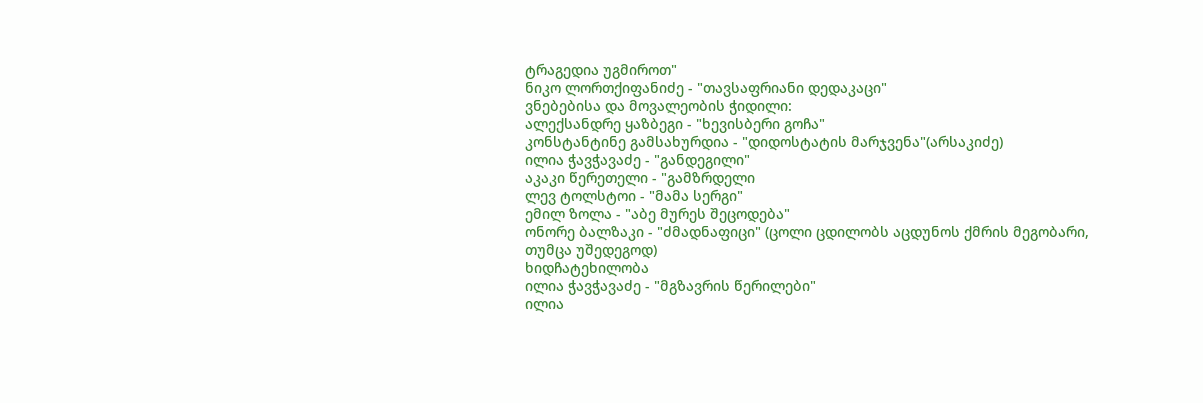ტრაგედია უგმიროთ"
ნიკო ლორთქიფანიძე - "თავსაფრიანი დედაკაცი"
ვნებებისა და მოვალეობის ჭიდილი:
ალექსანდრე ყაზბეგი - "ხევისბერი გოჩა"
კონსტანტინე გამსახურდია - "დიდოსტატის მარჯვენა"(არსაკიძე)
ილია ჭავჭავაძე - "განდეგილი"
აკაკი წერეთელი - "გამზრდელი
ლევ ტოლსტოი - "მამა სერგი"
ემილ ზოლა - "აბე მურეს შეცოდება"
ონორე ბალზაკი - "ძმადნაფიცი" (ცოლი ცდილობს აცდუნოს ქმრის მეგობარი, თუმცა უშედეგოდ)
ხიდჩატეხილობა
ილია ჭავჭავაძე - "მგზავრის წერილები"
ილია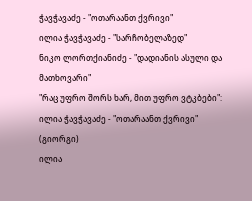ჭავჭავაძე - "ოთარაანთ ქვრივი"
ილია ჭავჭავაძე - "სარჩობელაზედ"
ნიკო ლორთქიანიძე - "დადიანის ასული და მათხოვარი"
"რაც უფრო შორს ხარ, მით უფრო ვტკბები":
ილია ჭავჭავაძე - "ოთარაანთ ქვრივი" (გიორგი)
ილია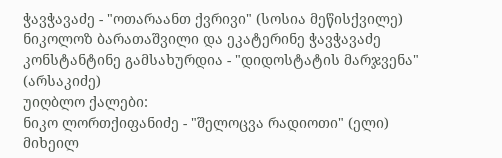ჭავჭავაძე - "ოთარაანთ ქვრივი" (სოსია მეწისქვილე)
ნიკოლოზ ბარათაშვილი და ეკატერინე ჭავჭავაძე
კონსტანტინე გამსახურდია - "დიდოსტატის მარჯვენა" (არსაკიძე)
უიღბლო ქალები:
ნიკო ლორთქიფანიძე - "შელოცვა რადიოთი" (ელი)
მიხეილ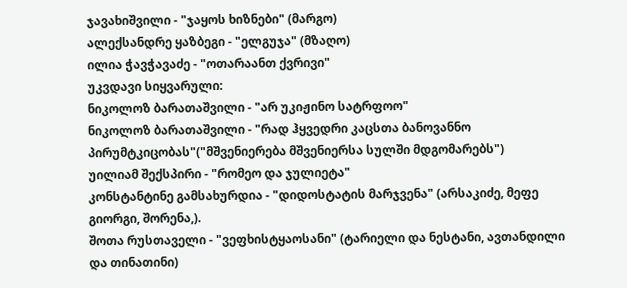ჯავახიშვილი - "ჯაყოს ხიზნები" (მარგო)
ალექსანდრე ყაზბეგი - "ელგუჯა" (მზაღო)
ილია ჭავჭავაძე - "ოთარაანთ ქვრივი"
უკვდავი სიყვარული:
ნიკოლოზ ბარათაშვილი - "არ უკიჟინო სატრფოო"
ნიკოლოზ ბარათაშვილი - "რად ჰყვედრი კაცსთა ბანოვანნო პირუმტკიცობას"("მშვენიერება მშვენიერსა სულში მდგომარებს")
უილიამ შექსპირი - "რომეო და ჯულიეტა"
კონსტანტინე გამსახურდია - "დიდოსტატის მარჯვენა" (არსაკიძე, მეფე გიორგი, შორენა,).
შოთა რუსთაველი - "ვეფხისტყაოსანი" (ტარიელი და ნესტანი, ავთანდილი და თინათინი)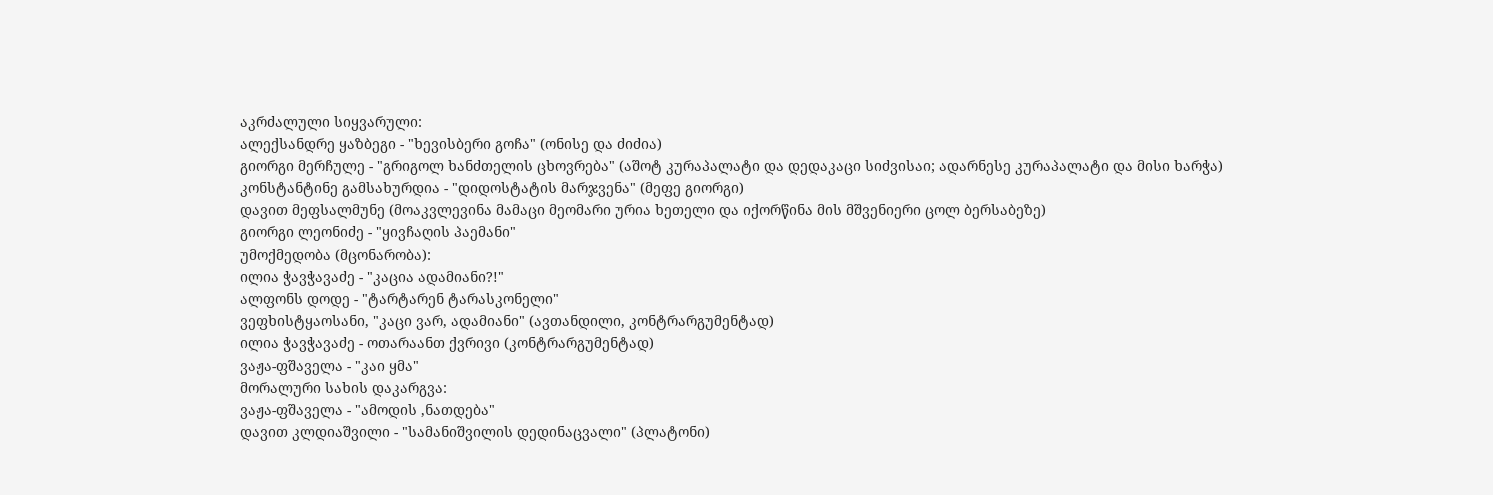აკრძალული სიყვარული:
ალექსანდრე ყაზბეგი - "ხევისბერი გოჩა" (ონისე და ძიძია)
გიორგი მერჩულე - "გრიგოლ ხანძთელის ცხოვრება" (აშოტ კურაპალატი და დედაკაცი სიძვისაი; ადარნესე კურაპალატი და მისი ხარჭა)
კონსტანტინე გამსახურდია - "დიდოსტატის მარჯვენა" (მეფე გიორგი)
დავით მეფსალმუნე (მოაკვლევინა მამაცი მეომარი ურია ხეთელი და იქორწინა მის მშვენიერი ცოლ ბერსაბეზე)
გიორგი ლეონიძე - "ყივჩაღის პაემანი"
უმოქმედობა (მცონარობა):
ილია ჭავჭავაძე - "კაცია ადამიანი?!"
ალფონს დოდე - "ტარტარენ ტარასკონელი"
ვეფხისტყაოსანი, "კაცი ვარ, ადამიანი" (ავთანდილი, კონტრარგუმენტად)
ილია ჭავჭავაძე - ოთარაანთ ქვრივი (კონტრარგუმენტად)
ვაჟა-ფშაველა - "კაი ყმა"
მორალური სახის დაკარგვა:
ვაჟა-ფშაველა - "ამოდის ,ნათდება"
დავით კლდიაშვილი - "სამანიშვილის დედინაცვალი" (პლატონი)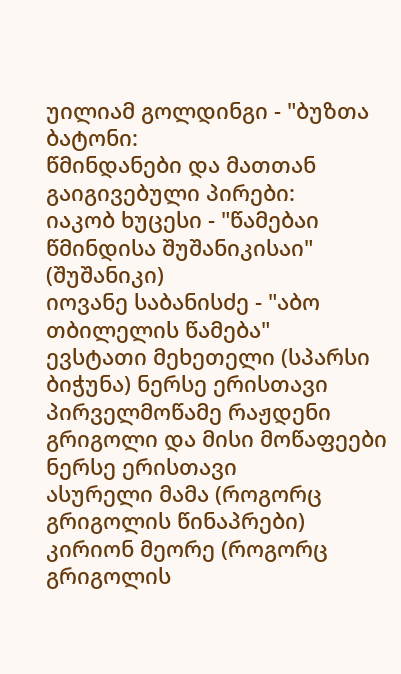უილიამ გოლდინგი - "ბუზთა ბატონი:
წმინდანები და მათთან გაიგივებული პირები:
იაკობ ხუცესი - "წამებაი წმინდისა შუშანიკისაი" (შუშანიკი)
იოვანე საბანისძე - "აბო თბილელის წამება"
ევსტათი მეხეთელი (სპარსი ბიჭუნა) ნერსე ერისთავი
პირველმოწამე რაჟდენი
გრიგოლი და მისი მოწაფეები
ნერსე ერისთავი
ასურელი მამა (როგორც გრიგოლის წინაპრები)
კირიონ მეორე (როგორც გრიგოლის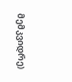მემკვიდრე)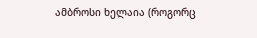ამბროსი ხელაია (როგორც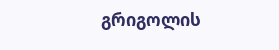გრიგოლის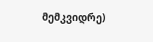მემკვიდრე)